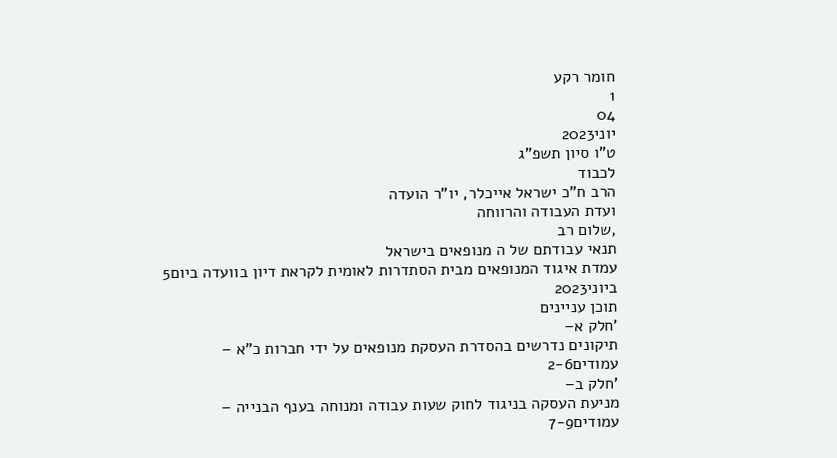חומר רקע
1
04
יוני2023
ט"ו סיון תשפ"ג
לכבוד
הרב ח"כ ישראל אייכלר, יו"ר הועדה
ועדת העבודה והרווחה
,שלום רב
תנאי עבודתם של ה מנופאים בישראל
עמדת איגוד המנופאים מבית הסתדרות לאומית לקראת דיון בוועדה ביום5
ביוני2023
תוכן עניינים
'חלק א–
תיקונים נדרשים בהסדרת העסקת מנופאים על ידי חברות כ"א –
עמודים2-6
'חלק ב–
מניעת העסקה בניגוד לחוק שעות עבודה ומנוחה בענף הבנייה –
עמודים7-9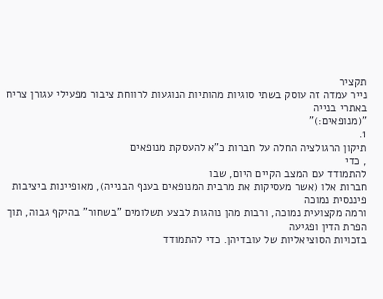תקציר
נייר עמדה זה עוסק בשתי סוגיות מהותיות הנוגעות לרווחת ציבור מפעילי עגורן צריח באתרי בנייה
"(מנופאים:)"
1.
תיקון הרגולציה החלה על חברות כ"א להעסקת מנופאים
, כדי
להתמודד עם המצב הקיים היום, שבו
חברות אלו (אשר מעסיקות את מרבית המנופאים בענף הבנייה), מאופיינות ביציבות פיננסית נמוכה
ורמה מקצועית נמוכה, ורבות מהן נוהגות לבצע תשלומים "בשחור" בהיקף גבוה, תוך הפרת הדין ופגיעה
בזכויות הסוציאליות של עובדיהן. כדי להתמודד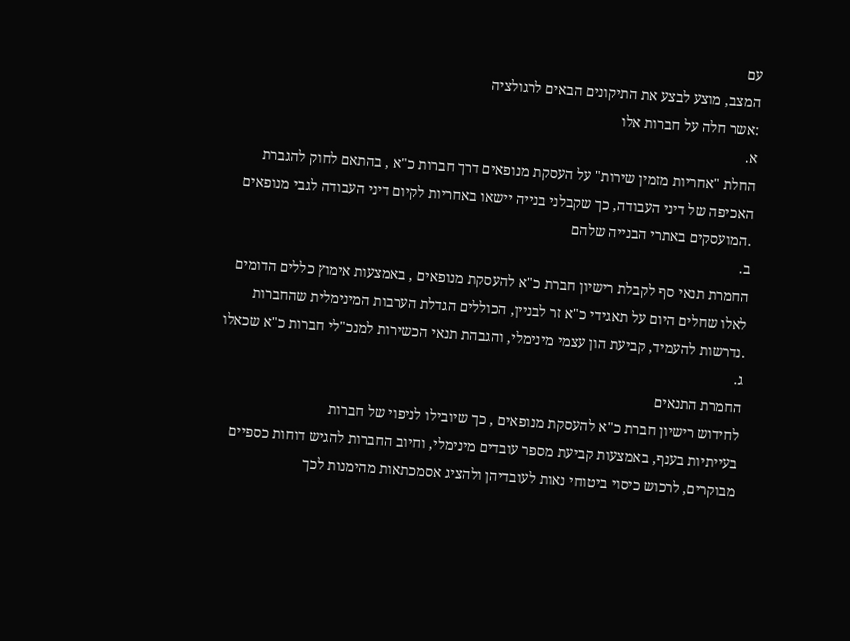עם
המצב, מוצע לבצע את התיקונים הבאים לרגולציה
:אשר חלה על חברות אלו
א.
החלת "אחריות מזמין שירות" על העסקת מנופאים דרך חברות כ"א , בהתאם לחוק להגברת
האכיפה של דיני העבודה, כך שקבלני בנייה יישאו באחריות לקיום דיני העבודה לגבי מנופאים
.המועסקים באתרי הבנייה שלהם
ב.
החמרת תנאי סף לקבלת רישיון חברת כ"א להעסקת מנופאים , באמצעות אימוץ כללים הדומים
לאלו שחלים היום על תאגידי כ"א זר לבניין, הכוללים הגדלת הערבות המינימלית שהחברות
.נדרשות להעמיד, קביעת הון עצמי מינימלי, והגבהת תנאי הכשירות למנכ"לי חברות כ"א שכאלו
ג.
החמרת התנאים
לחידוש רישיון חברת כ"א להעסקת מנופאים , כך שיובילו לניפוי של חברות
בעייתיות בענף, באמצעות קביעת מספר עובדים מינימלי, וחיוב החברות להגיש דוחות כספיים
מבוקרים, לרכוש כיסוי ביטוחי נאות לעובדיהן ולהציג אסמכתאות מהימנות לכך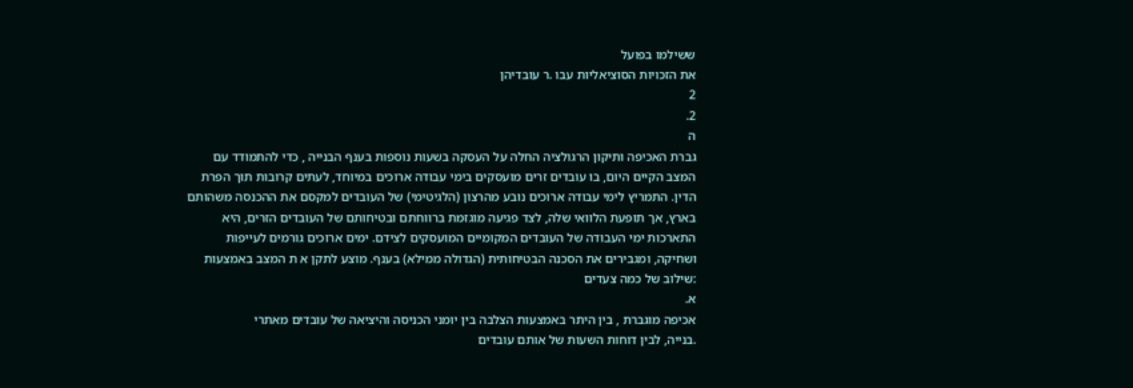ששילמו בפועל
את הזכויות הסוציאליות עבו .ר עובדיהן
2
2.
ה
גברת האכיפה ותיקון הרגולציה החלה על העסקה בשעות נוספות בענף הבנייה , כדי להתמודד עם
המצב הקיים היום, בו עובדים זרים מועסקים בימי עבודה ארוכים במיוחד, לעתים קרובות תוך הפרת
הדין. התמריץ לימי עבודה ארוכים נובע מהרצון (הלגיטימי) של העובדים למקסם את ההכנסה משהותם
בארץ, אך תופעת הלוואי שלה, לצד פגיעה מוגזמת ברווחתם ובטיחותם של העובדים הזרים, היא
התארכות ימי העבודה של העובדים המקומיים המועסקים לצידם. ימים ארוכים גורמים לעייפות
ושחיקה, ומגבירים את הסכנה הבטיחותית (הגדולה ממילא) בענף. מוצע לתקן א ת המצב באמצעות
:שילוב של כמה צעדים
א.
אכיפה מוגברת , בין היתר באמצעות הצלבה בין יומני הכניסה והיציאה של עובדים מאתרי
.בנייה, לבין דוחות השעות של אותם עובדים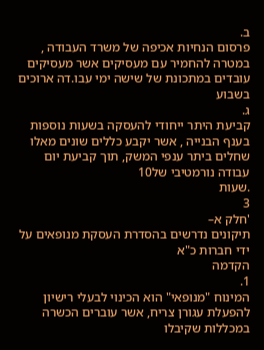ב.
פרסום הנחיות אכיפה של משרד העבודה , במטרה להחמיר עם מעסיקים אשר מעסיקים
עובדים במתכונת של שישה ימי עבו.דה ארוכים בשבוע
ג.
קביעת היתר ייחודי להעסקה בשעות נוספות בענף הבנייה , אשר יקבע כללים שונים מאלו
שחלים ביתר ענפי המשק, תוך קביעת יום עבודה נורמטיבי של10
.שעות
3
'חלק א–
תיקונים נדרשים בהסדרת העסקת מנופאים על ידי חברות כ"א
הקדמה
1.
המינוח "מנופאי" הוא הכינוי לבעלי רישיון להפעלת עגורן צריח, אשר עוברים הכשרה במכללות שקיבלו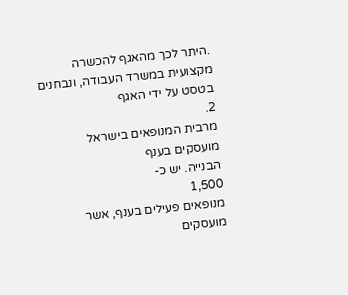.היתר לכך מהאגף להכשרה מקצועית במשרד העבודה, ונבחנים בטסט על ידי האגף
2.
מרבית המנופאים בישראל מועסקים בענף
הבנייה. יש כ-
1,500
מנופאים פעילים בענף, אשר מועסקים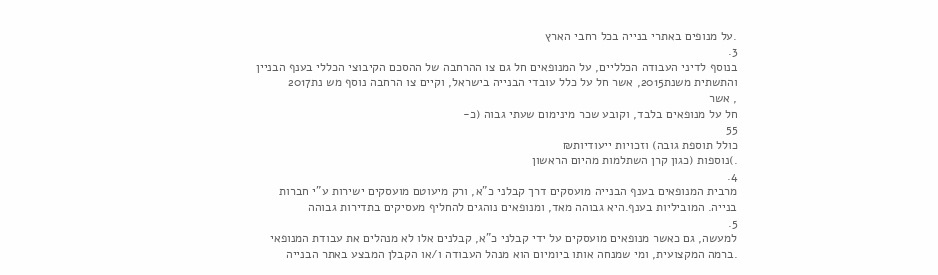.על מנופים באתרי בנייה בכל רחבי הארץ
3.
בנוסף לדיני העבודה הכלליים, על המנופאים חל גם צו ההרחבה של ההסכם הקיבוצי הכללי בענף הבניין
והתשתית משנת2015, אשר חל על כלל עובדי הבנייה בישראל, וקיים צו הרחבה נוסף מש נת2017
, אשר
חל על מנופאים בלבד, וקובע שכר מינימום שעתי גבוה (כ-
55
כולל תוספת גובה) וזכויות ייעודיות₪
.)נוספות (כגון קרן השתלמות מהיום הראשון
4.
מרבית המנופאים בענף הבנייה מועסקים דרך קבלני כ"א, ורק מיעוטם מועסקים ישירות ע"י חברות
בנייה. המוביליות בענף.היא גבוהה מאד, ומנופאים נוהגים להחליף מעסיקים בתדירות גבוהה
5.
למעשה, גם כאשר מנופאים מועסקים על ידי קבלני כ"א, קבלנים אלו לא מנהלים את עבודת המנופאי
.ברמה המקצועית, ומי שמנחה אותו ביומיום הוא מנהל העבודה ו/או הקבלן המבצע באתר הבנייה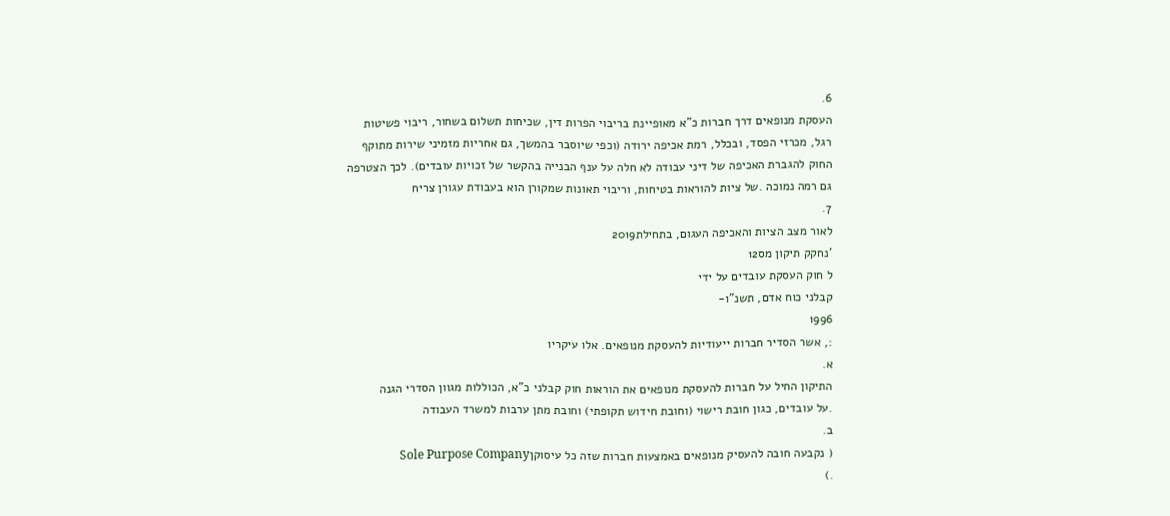6.
העסקת מנופאים דרך חברות כ"א מאופיינת בריבוי הפרות דין, שכיחות תשלום בשחור, ריבוי פשיטות
רגל, מכרזי הפסד, ובכלל, רמת אכיפה ירודה (וכפי שיוסבר בהמשך, גם אחריות מזמיני שירות מתוקף
החוק להגברת האכיפה של דיני עבודה לא חלה על ענף הבנייה בהקשר של זכויות עובדים). לכך הצטרפה
גם רמה נמוכה .של ציות להוראות בטיחות, וריבוי תאונות שמקורן הוא בעבודת עגורן צריח
7.
לאור מצב הציות והאכיפה העגום, בתחילת2019
'נחקק תיקון מס12
ל חוק העסקת עובדים על ידי
קבלני כוח אדם, תשנ"ו-
1996
:, אשר הסדיר חברות ייעודיות להעסקת מנופאים. אלו עיקריו
א.
התיקון החיל על חברות להעסקת מנופאים את הוראות חוק קבלני כ"א, הכוללות מגוון הסדרי הגנה
.על עובדים, כגון חובת רישוי (וחובת חידוש תקופתי) וחובת מתן ערבות למשרד העבודה
ב.
( נקבעה חובה להעסיק מנופאים באמצעות חברות שזה כל עיסוקןSole Purpose Company
.)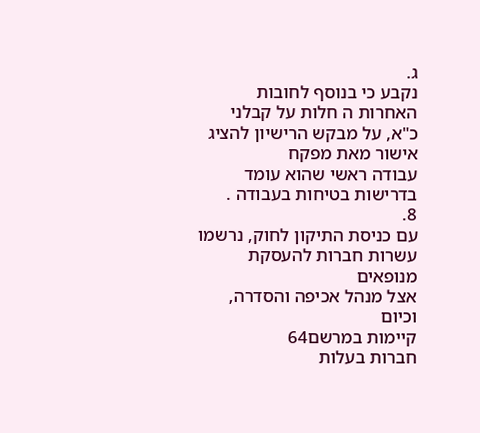ג.
נקבע כי בנוסף לחובות האחרות ה חלות על קבלני כ"א, על מבקש הרישיון להציג אישור מאת מפקח
עבודה ראשי שהוא עומד בדרישות בטיחות בעבודה .
8.
עם כניסת התיקון לחוק, נרשמו עשרות חברות להעסקת מנופאים
אצל מנהל אכיפה והסדרה, וכיום
קיימות במרשם64
חברות בעלות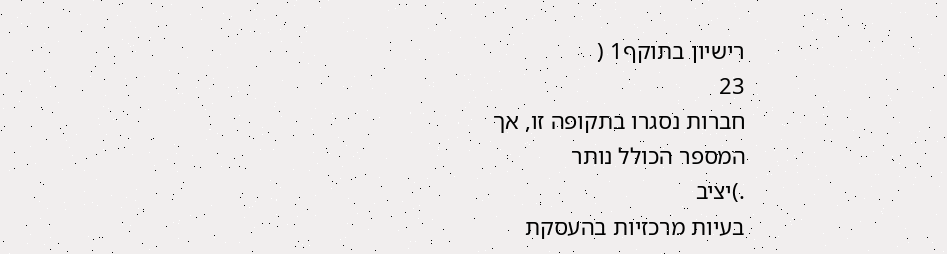רישיון בתוקף1 (
23
חברות נסגרו בתקופה זו, אך
המספר הכולל נותר
.)יציב
בעיות מרכזיות בהעסקת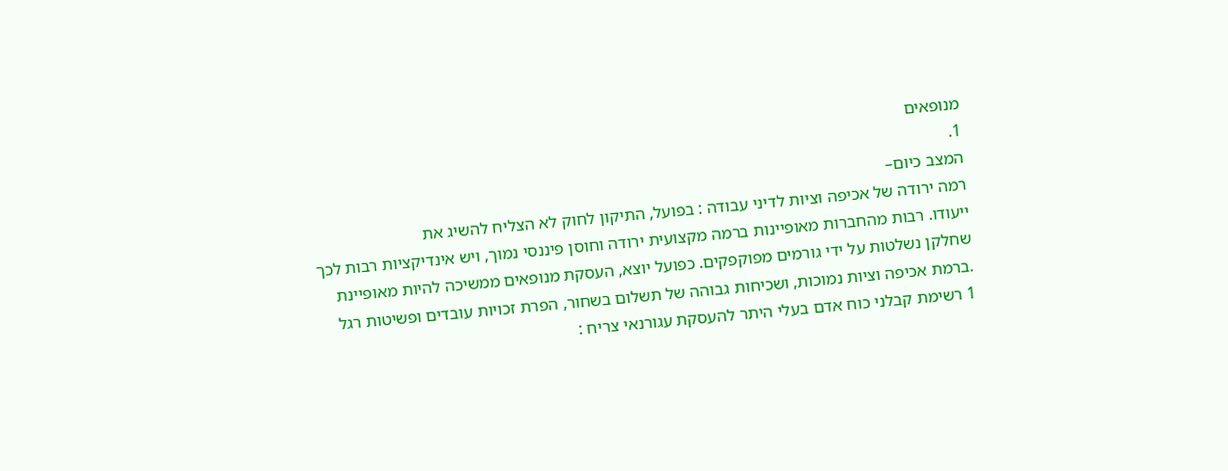מנופאים
1.
המצב כיום–
רמה ירודה של אכיפה וציות לדיני עבודה : בפועל, התיקון לחוק לא הצליח להשיג את
ייעודו. רבות מהחברות מאופיינות ברמה מקצועית ירודה וחוסן פיננסי נמוך, ויש אינדיקציות רבות לכך
שחלקן נשלטות על ידי גורמים מפוקפקים. כפועל יוצא, העסקת מנופאים ממשיכה להיות מאופיינת
.ברמת אכיפה וציות נמוכות, ושכיחות גבוהה של תשלום בשחור, הפרת זכויות עובדים ופשיטות רגל
1 רשימת קבלני כוח אדם בעלי היתר להעסקת עגורנאי צריח :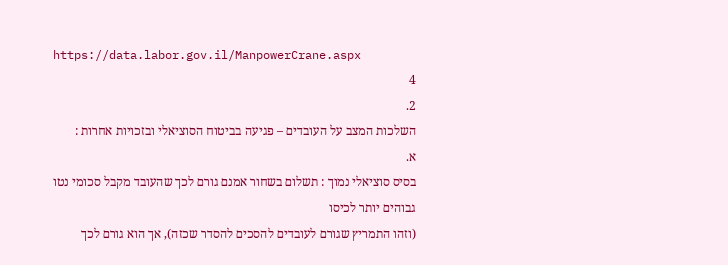https://data.labor.gov.il/ManpowerCrane.aspx
4
2.
השלכות המצב על העובדים – פגיעה בביטוח הסוציאלי ובזכויות אחרות :
א.
בסיס סוציאלי נמוך : תשלום בשחור אמנם גורם לכך שהעובד מקבל סכומי נטו גבוהים יותר לכיסו
(וזהו התמריץ שגורם לעובדים להסכים להסדר שכזה), אך הוא גורם לכך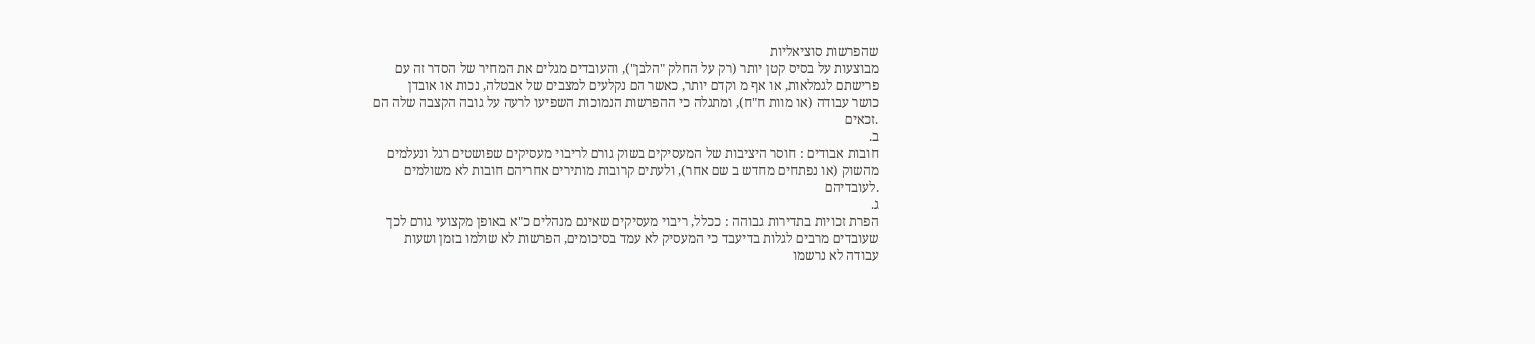שהפרשות סוציאליות
מבוצעות על בסיס קטן יותר (רק על החלק "הלבן"), והעובדים מגלים את המחיר של הסדר זה עם
פרישתם לגמלאות, או אף מ וקדם יותר, כאשר הם נקלעים למצבים של אבטלה, נכות או אובדן
כושר עבודה (או מוות ח"ח), ומתגלה כי ההפרשות הנמוכות השפיעו לרעה על גובה הקצבה שלה הם
.זכאים
ב.
חובות אבודים : חוסר היציבות של המעסיקים בשוק גורם לריבוי מעסיקים שפושטים רגל ונעלמים
מהשוק (או נפתחים מחדש ב שם אחר), ולעתים קרובות מותירים אחריהם חובות לא משולמים
.לעובדיהם
ג.
הפרת זכויות בתדירות גבוהה : ככלל, ריבוי מעסיקים שאינם מנהלים כ"א באופן מקצועי גורם לכך
שעובדים מרבים לגלות בדיעבד כי המעסיק לא עמד בסיכומים, הפרשות לא שולמו בזמן ושעות
עבודה לא נרשמו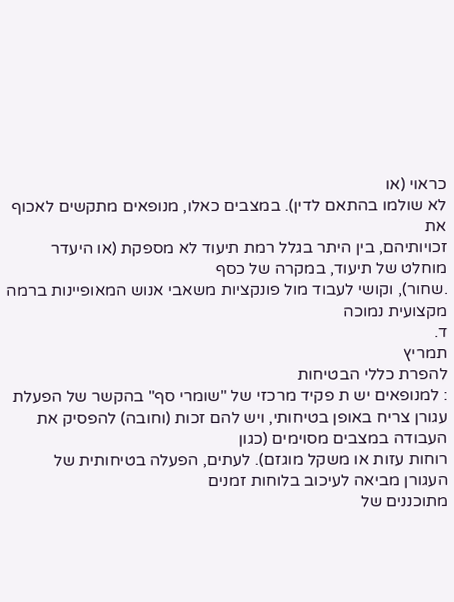כראוי (או
לא שולמו בהתאם לדין). במצבים כאלו, מנופאים מתקשים לאכוף את
זכויותיהם, בין היתר בגלל רמת תיעוד לא מספקת (או היעדר מוחלט של תיעוד, במקרה של כסף
.שחור), וקושי לעבוד מול פונקציות משאבי אנוש המאופיינות ברמה מקצועית נמוכה
ד.
תמריץ
להפרת כללי הבטיחות
: למנופאים יש ת פקיד מרכזי של "שומרי סף" בהקשר של הפעלת
עגורן צריח באופן בטיחותי, ויש להם זכות (וחובה) להפסיק את העבודה במצבים מסוימים (כגון
רוחות עזות או משקל מוגזם). לעתים, הפעלה בטיחותית של העגורן מביאה לעיכוב בלוחות זמנים
מתוכננים של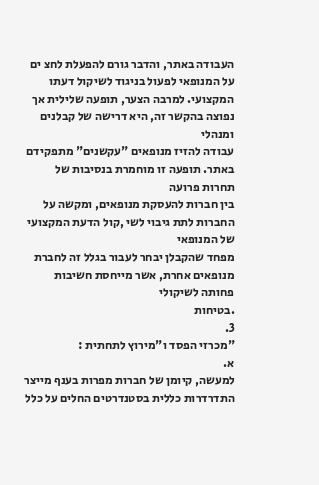העבודה באתר, והדבר גורם להפעלת לחצ ים על המנופאי לפעול בניגוד לשיקול דעתו
המקצועי. למרבה הצער, תופעה שלילית אך נפוצה בהקשר זה, היא דרישה של קבלנים ומנהלי
עבודה להזיז מנופאים "עקשנים" מתפקידם באתר. תופעה זו מוחמרת בנסיבות של תחרות פרועה
בין חברות להעסקת מנופאים, ומקשה על החברות לתת גיבוי לשי ,קול הדעת המקצועי של המנופאי
מפחד שהקבלן יבחר לעבור בגלל זה לחברת מנופאים אחרת, אשר מייחסת חשיבות פחותה לשיקולי
.בטיחות
3.
"מכרזי הפסד ו"מירוץ לתחתית :
א.
למעשה, קיומן של חברות מפרות בענף מייצר התדרדרות כללית בסטנדרטים החלים על כלל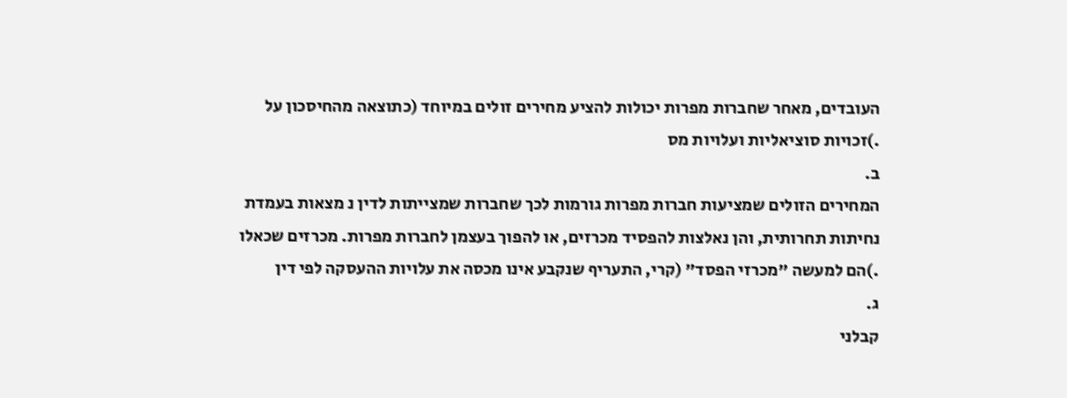העובדים, מאחר שחברות מפרות יכולות להציע מחירים זולים במיוחד (כתוצאה מהחיסכון על
.)זכויות סוציאליות ועלויות מס
ב.
המחירים הזולים שמציעות חברות מפרות גורמות לכך שחברות שמצייתות לדין נ מצאות בעמדת
נחיתות תחרותית, והן נאלצות להפסיד מכרזים, או להפוך בעצמן לחברות מפרות. מכרזים שכאלו
.)הם למעשה "מכרזי הפסד" (קרי, התעריף שנקבע אינו מכסה את עלויות ההעסקה לפי דין
ג.
קבלני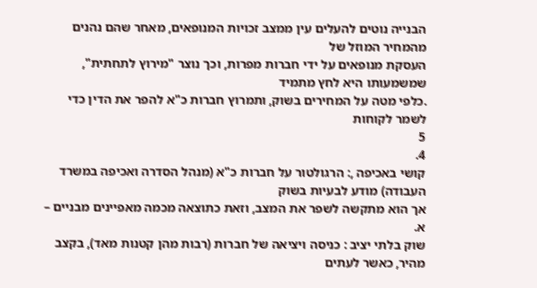הבנייה נוטים להעלים עין ממצב זכויות המנופאים, מאחר שהם נהנים מהמחיר המוזל של
העסקת מנופאים על ידי חברות מפרות, וכך נוצר "מירוץ לתחתית", שמשמעותו היא לחץ מתמיד
.כלפי מטה על המחירים בשוק, ותמרוץ חברות כ"א להפר את הדין כדי לשמר לקוחות
5
4.
קושי באכיפה ,: הרגולטור על חברות כ"א (מנהל הסדרה ואכיפה במשרד העבודה) מודע לבעיות בשוק
אך הוא מתקשה לשפר את המצב, וזאת כתוצאה מכמה מאפיינים מבניים –
א.
שוק בלתי יציב : כניסה ויציאה של חברות (רבות מהן קטנות מאד), בקצב מהיר, כאשר לעתים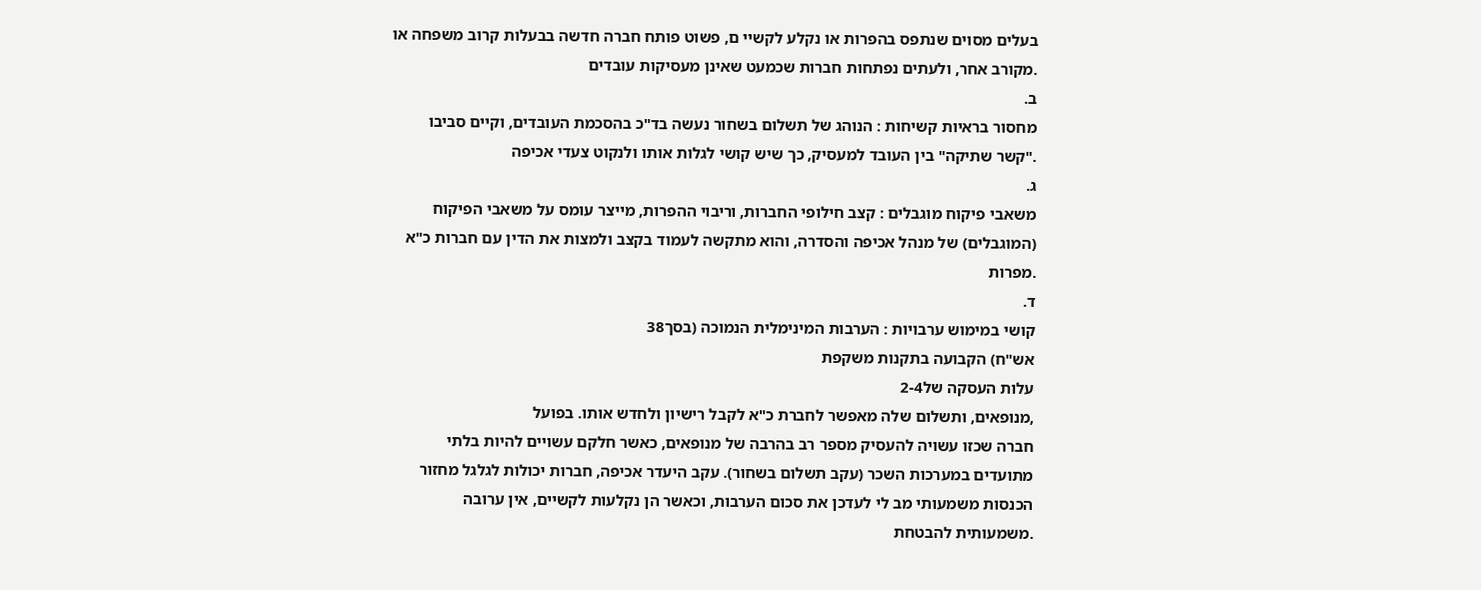בעלים מסוים שנתפס בהפרות או נקלע לקשיי ם, פשוט פותח חברה חדשה בבעלות קרוב משפחה או
.מקורב אחר, ולעתים נפתחות חברות שכמעט שאינן מעסיקות עובדים
ב.
מחסור בראיות קשיחות : הנוהג של תשלום בשחור נעשה בד"כ בהסכמת העובדים, וקיים סביבו
."קשר שתיקה" בין העובד למעסיק, כך שיש קושי לגלות אותו ולנקוט צעדי אכיפה
ג.
משאבי פיקוח מוגבלים : קצב חילופי החברות, וריבוי ההפרות, מייצר עומס על משאבי הפיקוח
(המוגבלים) של מנהל אכיפה והסדרה, והוא מתקשה לעמוד בקצב ולמצות את הדין עם חברות כ"א
.מפרות
ד.
קושי במימוש ערבויות : הערבות המינימלית הנמוכה (בסך38
אש"ח) הקבועה בתקנות משקפת
עלות העסקה של2-4
,מנופאים, ותשלום שלה מאפשר לחברת כ"א לקבל רישיון ולחדש אותו. בפועל
חברה שכזו עשויה להעסיק מספר רב בהרבה של מנופאים, כאשר חלקם עשויים להיות בלתי
מתועדים במערכות השכר (עקב תשלום בשחור). עקב היעדר אכיפה, חברות יכולות לגלגל מחזור
הכנסות משמעותי מב לי לעדכן את סכום הערבות, וכאשר הן נקלעות לקשיים, אין ערובה
.משמעותית להבטחת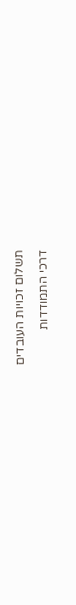תשלום זכויות העובדים
דרכי התמודדות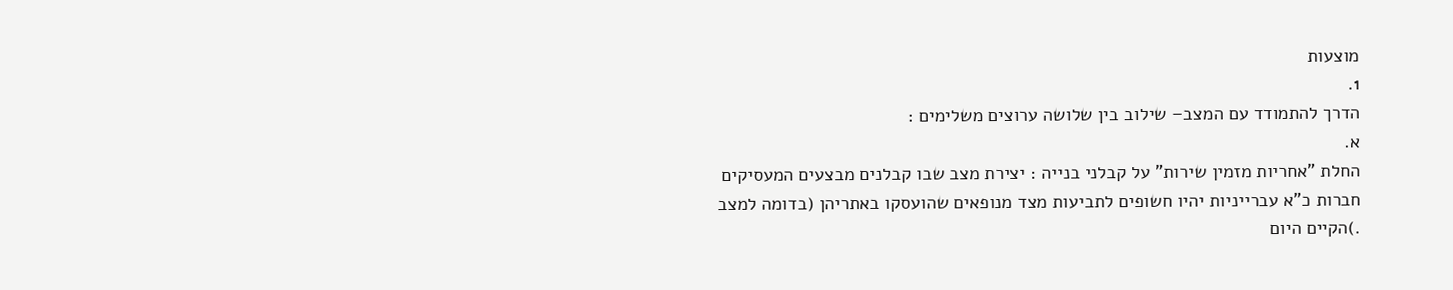מוצעות
1.
הדרך להתמודד עם המצב– שילוב בין שלושה ערוצים משלימים :
א.
החלת "אחריות מזמין שירות" על קבלני בנייה : יצירת מצב שבו קבלנים מבצעים המעסיקים
חברות כ"א עברייניות יהיו חשופים לתביעות מצד מנופאים שהועסקו באתריהן (בדומה למצב
.)הקיים היום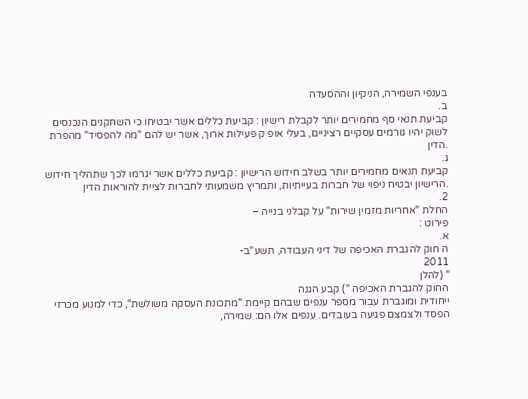בענפי השמירה, הניקיון וההסעדה
ב.
קביעת תנאי סף מחמירים יותר לקבלת רישיון : קביעת כללים אשר יבטיחו כי השחקנים הנכנסים
לשוק יהיו גורמים עסקיים רציניים, בעלי אופ ק פעילות ארוך, אשר יש להם "מה להפסיד" מהפרת
.הדין
ג.
קביעת תנאים מחמירים יותר בשלב חידוש הרישיון : קביעת כללים אשר יגרמו לכך שתהליך חידוש
.הרישיון יבטיח ניפוי של חברות בעייתיות, ותמריץ משמעותי לחברות לציית להוראות הדין
2.
החלת "אחריות מזמין שירות" על קבלני בנייה –
פירוט :
א.
ה חוק להגברת האכיפה של דיני העבודה, תשע"ב-
2011
" (להלן
החוק להגברת האכיפה ") קבע הגנה
ייחודית ומוגברת עבור מספר ענפים שבהם קיימת "מתכונת העסקה משולשת", כדי למנוע מכרזי
הפסד ולצמצם פגיעה בעובדים. ענפים אלו הם: שמירה,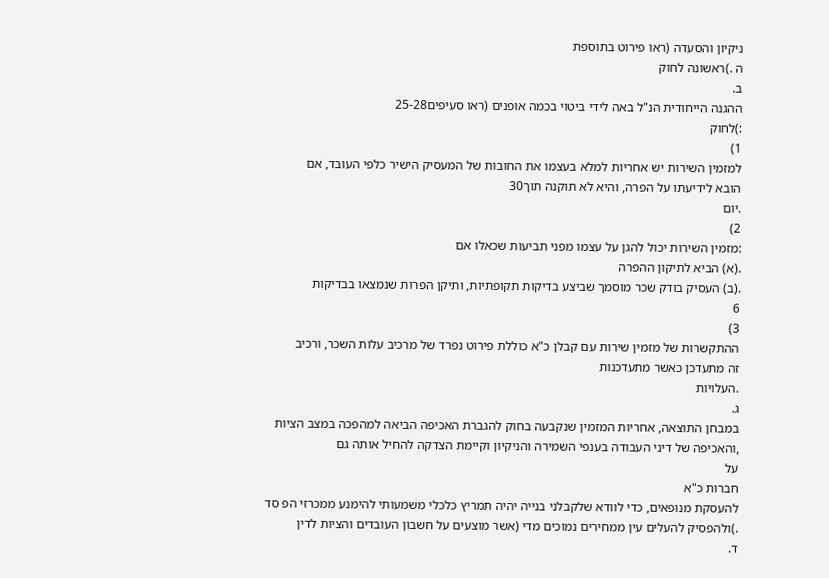ניקיון והסעדה (ראו פירוט בתוספת
ה .)ראשונה לחוק
ב.
ההגנה הייחודית הנ"ל באה לידי ביטוי בכמה אופנים (ראו סעיפים25-28
:)לחוק
1)
למזמין השירות יש אחריות למלא בעצמו את החובות של המעסיק הישיר כלפי העובד, אם
הובא לידיעתו על הפרה, והיא לא תוקנה תוך30
.יום
2)
:מזמין השירות יכול להגן על עצמו מפני תביעות שכאלו אם
.(א) הביא לתיקון ההפרה
.(ב) העסיק בודק שכר מוסמך שביצע בדיקות תקופתיות, ותיקן הפרות שנמצאו בבדיקות
6
3)
ההתקשרות של מזמין שירות עם קבלן כ"א כוללת פירוט נפרד של מרכיב עלות השכר, ורכיב
זה מתעדכן כאשר מתעדכנות
.העלויות
ג.
במבחן התוצאה, אחריות המזמין שנקבעה בחוק להגברת האכיפה הביאה למהפכה במצב הציות
,והאכיפה של דיני העבודה בענפי השמירה והניקיון וקיימת הצדקה להחיל אותה גם
על
חברות כ"א
להעסקת מנופאים, כדי לוודא שלקבלני בנייה יהיה תמריץ כלכלי משמעותי להימנע ממכרזי הפ סד
.)ולהפסיק להעלים עין ממחירים נמוכים מדי (אשר מוצעים על חשבון העובדים והציות לדין
ד.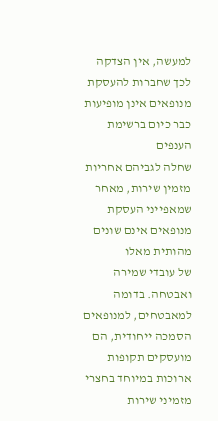למעשה, אין הצדקה לכך שחברות להעסקת מנופאים אינן מופיעות כבר כיום ברשימת הענפים
שחלה לגביהם אחריות מזמין שירות, מאחר שמאפייני העסקת מנופאים אינם שונים מהותית מאלו
של עובדי שמירה ואבטחה. בדומה למאבטחים, למנופאים הסמכה ייחודית, הם מועסקים תקופות
ארוכות במיוחד בחצרי מזמיני שירות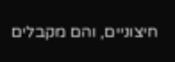חיצוניים, והם מקבלים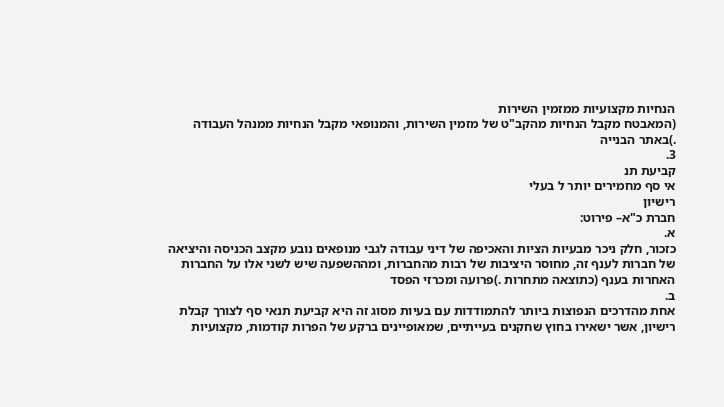הנחיות מקצועיות ממזמין השירות
(המאבטח מקבל הנחיות מהקב"ט של מזמין השירות, והמנופאי מקבל הנחיות ממנהל העבודה
.)באתר הבנייה
3.
קביעת תנ
אי סף מחמירים יותר ל בעלי
רישיון
חברת כ"א– פירוט:
א.
כזכור, חלק ניכר מבעיות הציות והאכיפה של דיני עבודה לגבי מנופאים נובע מקצב הכניסה והיציאה
של חברות לענף זה, מחוסר היציבות של רבות מהחברות, ומההשפעה שיש לשני אלו על החברות
האחרות בענף (כתוצאה מתחרות .)פרועה ומכרזי הפסד
ב.
אחת מהדרכים הנפוצות ביותר להתמודדות עם בעיות מסוג זה היא קביעת תנאי סף לצורך קבלת
רישיון, אשר ישאירו בחוץ שחקנים בעייתיים, שמאופיינים ברקע של הפרות קודמות, מקצועיות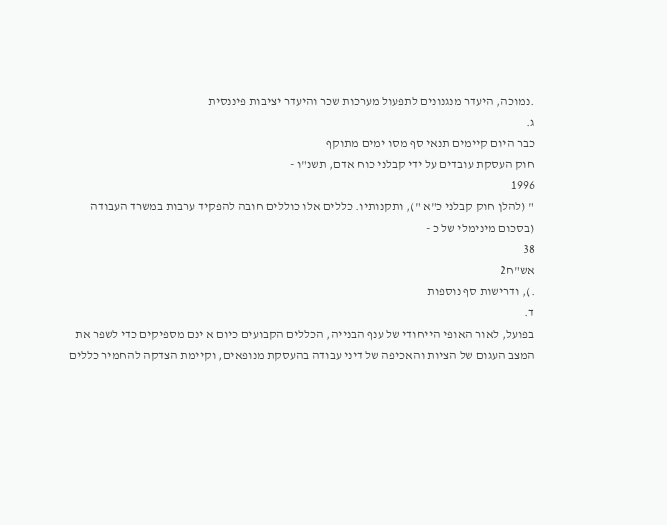.נמוכה, היעדר מנגנונים לתפעול מערכות שכר והיעדר יציבות פיננסית
ג.
כבר היום קיימים תנאי סף מסו ימים מתוקף
חוק העסקת עובדים על ידי קבלני כוח אדם, תשנ"ו -
1996
" (להלן חוק קבלני כ"א "), ותקנותיו. כללים אלו כוללים חובה להפקיד ערבות במשרד העבודה
(בסכום מינימלי של כ -
38
אש"ח2
.), ודרישות סף נוספות
ד.
בפועל, לאור האופי הייחודי של ענף הבנייה, הכללים הקבועים כיום א ינם מספיקים כדי לשפר את
המצב העגום של הציות והאכיפה של דיני עבודה בהעסקת מנופאים, וקיימת הצדקה להחמיר כללים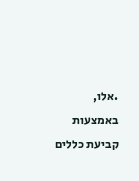.אלו, באמצעות קביעת כללים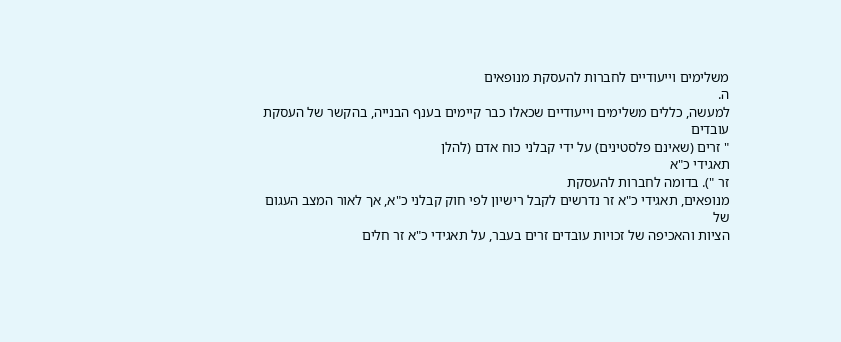משלימים וייעודיים לחברות להעסקת מנופאים
ה.
למעשה, כללים משלימים וייעודיים שכאלו כבר קיימים בענף הבנייה, בהקשר של העסקת עובדים
" זרים (שאינם פלסטינים) על ידי קבלני כוח אדם (להלן
תאגידי כ"א
זר "). בדומה לחברות להעסקת
מנופאים, תאגידי כ"א זר נדרשים לקבל רישיון לפי חוק קבלני כ"א, אך לאור המצב העגום של
הציות והאכיפה של זכויות עובדים זרים בעבר, על תאגידי כ"א זר חלים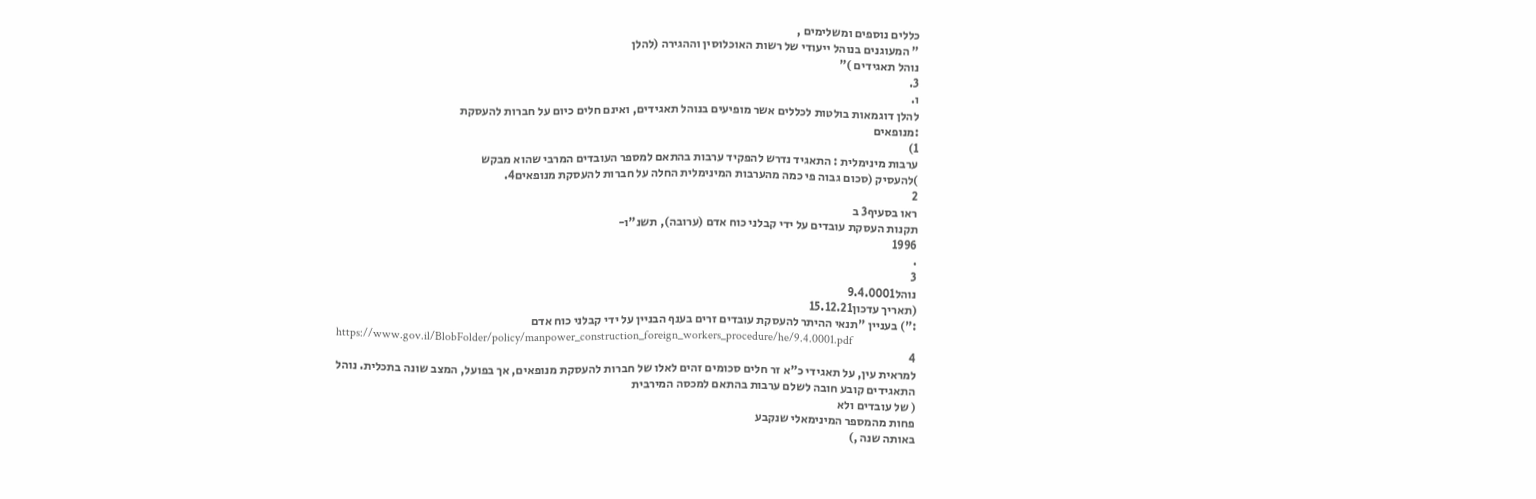כללים נוספים ומשלימים ,
" המעוגנים בנוהל ייעודי של רשות האוכלוסין וההגירה (להלן
נוהל תאגידים )"
3.
ו.
להלן דוגמאות בולטות לכללים אשר מופיעים בנוהל תאגידים, ואינם חלים כיום על חברות להעסקת
:מנופאים
1)
ערבות מינימלית : התאגיד נדרש להפקיד ערבות בהתאם למספר העובדים המרבי שהוא מבקש
)להעסיק (סכום גבוה פי כמה מהערבות המינימלית החלה על חברות להעסקת מנופאים4.
2
ראו בסעיף3 ב
תקנות העסקת עובדים על ידי קבלני כוח אדם (ערובה), תשנ"ו-
1996
.
3
נוהל9.4.0001
(תאריך עדכון15.12.21
:") בעניין "תנאי ההיתר להעסקת עובדים זרים בענף הבניין על ידי קבלני כוח אדם
https://www.gov.il/BlobFolder/policy/manpower_construction_foreign_workers_procedure/he/9.4.0001.pdf
4
למראית עין, על תאגידי כ"א זר חלים סכומים זהים לאלו של חברות להעסקת מנופאים, אך בפועל, המצב שונה בתכלית. נוהל
התאגידים קובע חובה לשלם ערבות בהתאם למכסה המירבית
( של עובדים ולא
פחות מהמספר המינימאלי שנקבע
באותה שנה ,)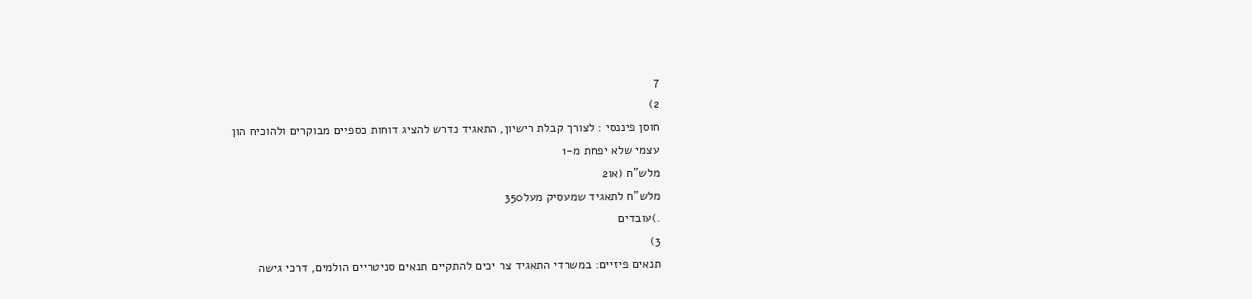7
2)
חוסן פיננסי : לצורך קבלת רישיון, התאגיד נדרש להציג דוחות כספיים מבוקרים ולהוכיח הון
עצמי שלא יפחת מ-1
מלש"ח (או2
מלש"ח לתאגיד שמעסיק מעל350
.)עובדים
3)
תנאים פיזיים: במשרדי התאגיד צר יכים להתקיים תנאים סניטריים הולמים, דרכי גישה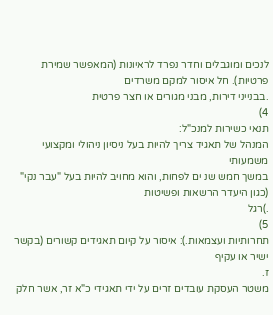לנכים ומוגבלים וחדר נפרד לראיונות (המאפשר שמירת פרטיות). חל איסור למקם משרדים
.בבנייני דירות, מבני מגורים או חצר פרטית
4)
תנאי כשירות למנכ"ל:
המנהל של תאגיד צריך להיות בעל ניסיון ניהולי ומקצועי משמעותי
במשך חמש שנ ים לפחות, והוא מחויב להיות בעל "עבר נקי" (כגון היעדר הרשאות ופשיטות
.)רגל
5)
תחרותיות ועצמאות.): איסור על קיום תאגידים קשורים (בקשר ישיר או עקיף
ז.
משטר העסקת עובדים זרים על ידי תאגידי כ"א זר, אשר חלק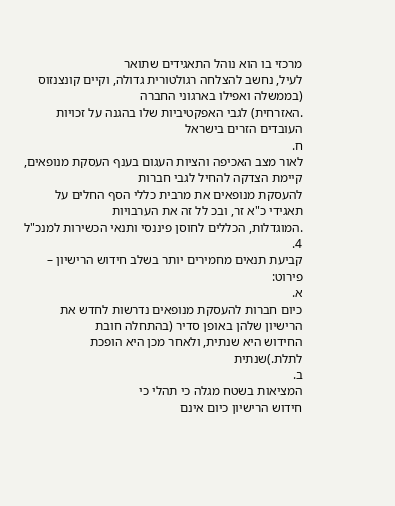מרכזי בו הוא נוהל התאגידים שתואר
לעיל, נחשב להצלחה רגולטורית גדולה, וקיים קונצנזוס (בממשלה ואפילו בארגוני החברה
.האזרחית) לגבי האפקטיביות שלו בהגנה על זכויות העובדים הזרים בישראל
ח.
לאור מצב האכיפה והציות העגום בענף העסקת מנופאים, קיימת הצדקה להחיל לגבי חברות
להעסקת מנופאים את מרבית כללי הסף החלים על תאגידי כ"א זר, ובכ לל זה את הערבויות
.המוגדלות, הכללים לחוסן פיננסי ותנאי הכשירות למנכ"ל
4.
קביעת תנאים מחמירים יותר בשלב חידוש הרישיון – פירוט:
א.
כיום חברות להעסקת מנופאים נדרשות לחדש את הרישיון שלהן באופן סדיר (בהתחלה חובת
החידוש היא שנתית, ולאחר מכן היא הופכת לתלת.)שנתית
ב.
המציאות בשטח מגלה כי תהלי כי
חידוש הרישיון כיום אינם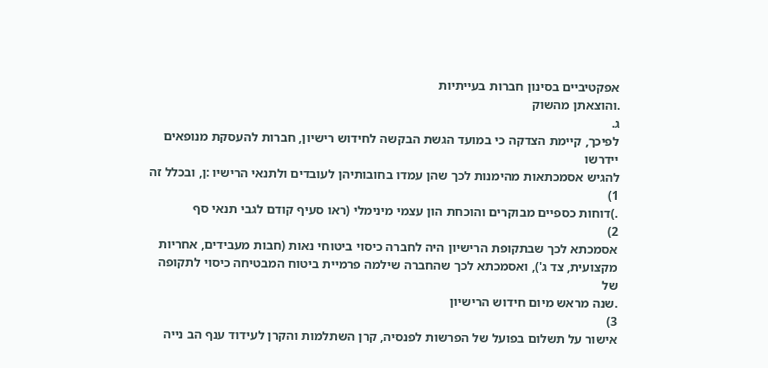אפקטיביים בסינון חברות בעייתיות
.והוצאתן מהשוק
ג.
לפיכך, קיימת הצדקה כי במועד הגשת הבקשה לחידוש רישיון, חברות להעסקת מנופאים יידרשו
להגיש אסמכתאות מהימנות לכך שהן עמדו בחובותיהן לעובדים ולתנאי הרישיו :ן, ובכלל זה
1)
.)דוחות כספיים מבוקרים והוכחת הון עצמי מינימלי (ראו סעיף קודם לגבי תנאי סף
2)
אסמכתא לכך שבתקופת הרישיון היה לחברה כיסוי ביטוחי נאות (חבות מעבידים, אחריות
מקצועית, צד ג'), ואסמכתא לכך שהחברה שילמה פרמיית ביטוח המבטיחה כיסוי לתקופה של
.שנה מראש מיום חידוש הרישיון
3)
אישור על תשלום בפועל של הפרשות לפנסיה, קרן השתלמות והקרן לעידוד ענף הב נייה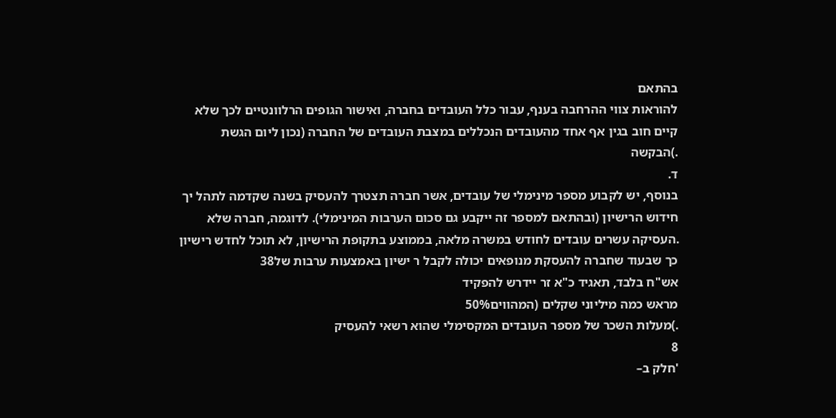בהתאם
להוראות צווי ההרחבה בענף, עבור כלל העובדים בחברה, ואישור הגופים הרלוונטיים לכך שלא
קיים חוב בגין אף אחד מהעובדים הנכללים במצבת העובדים של החברה (נכון ליום הגשת
.)הבקשה
ד.
בנוסף, יש לקבוע מספר מינימלי של עובדים, אשר חברה תצטרך להעסיק בשנה שקדמה לתהל יך
חידוש הרישיון (ובהתאם למספר זה ייקבע גם סכום הערבות המינימלי). לדוגמה, חברה שלא
.העסיקה עשרים עובדים לחודש במשרה מלאה, בממוצע בתקופת הרישיון, לא תוכל לחדש רישיון
כך שבעוד שחברה להעסקת מנופאים יכולה לקבל ר ישיון באמצעות ערבות של38
אש"ח בלבד, תאגיד כ"א זר יידרש להפקיד
מראש כמה מיליוני שקלים (המהווים50%
.)מעלות השכר של מספר העובדים המקסימלי שהוא רשאי להעסיק
8
'חלק ב–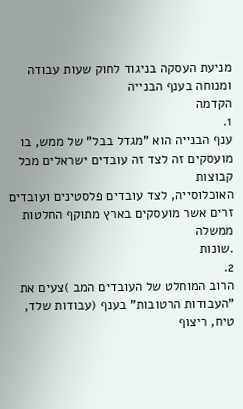מניעת העסקה בניגוד לחוק שעות עבודה ומנוחה בענף הבנייה
הקדמה
1.
ענף הבנייה הוא "מגדל בבל" של ממש, בו מועסקים זה לצד זה עובדים ישראלים מכל קבוצות
האוכלוסייה, לצד עובדים פלסטינים ועובדים זרים אשר מועסקים בארץ מתוקף החלטות ממשלה
.שונות
2.
הרוב המוחלט של העובדים המב )צעים את "העבודות הרטובות" בענף (עבודות שלד, טיח, ריצוף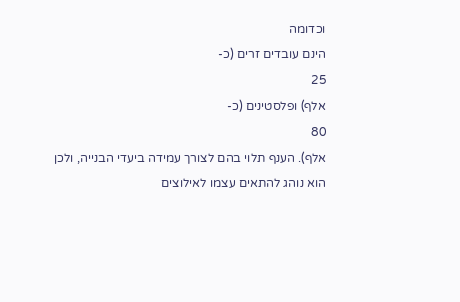וכדומה
הינם עובדים זרים (כ-
25
אלף) ופלסטינים (כ-
80
אלף). הענף תלוי בהם לצורך עמידה ביעדי הבנייה, ולכן
הוא נוהג להתאים עצמו לאילוצים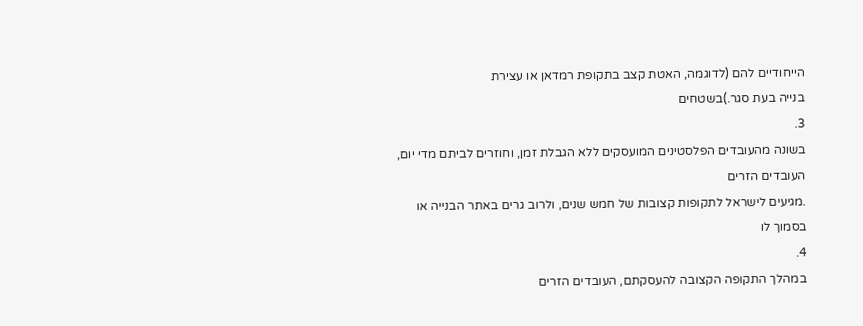הייחודיים להם (לדוגמה, האטת קצב בתקופת רמדאן או עצירת
בנייה בעת סגר.)בשטחים
3.
בשונה מהעובדים הפלסטינים המועסקים ללא הגבלת זמן, וחוזרים לביתם מדי יום, העובדים הזרים
.מגיעים לישראל לתקופות קצובות של חמש שנים, ולרוב גרים באתר הבנייה או בסמוך לו
4.
במהלך התקופה הקצובה להעסקתם, העובדים הזרים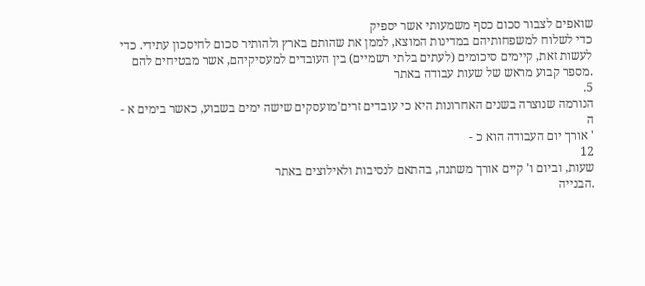שואפים לצבור סכום כסף משמעותי אשר יספיק
כדי לשלוח למשפחותיהם במדינות המוצא, לממן את שהותם בארץ ולהותיר סכום לחיסכון עתידי. כדי
לעשות זאת, קיימים סיכומים (לעתים בלתי רשמיים) בין העובדים למעסיקיהם, אשר מבטיחים להם
.מספר קבוע מראש של שעות עבודה באתר
5.
הנורמה שנוצרה בשנים האחרונות היא כי עובדים זרים'מועסקים שישה ימים בשבוע, כאשר בימים א -
ה
' אורך יום העבודה הוא כ -
12
שעות, וביום ו' קיים אורך משתנה, בהתאם לנסיבות ולאילוצים באתר
.הבנייה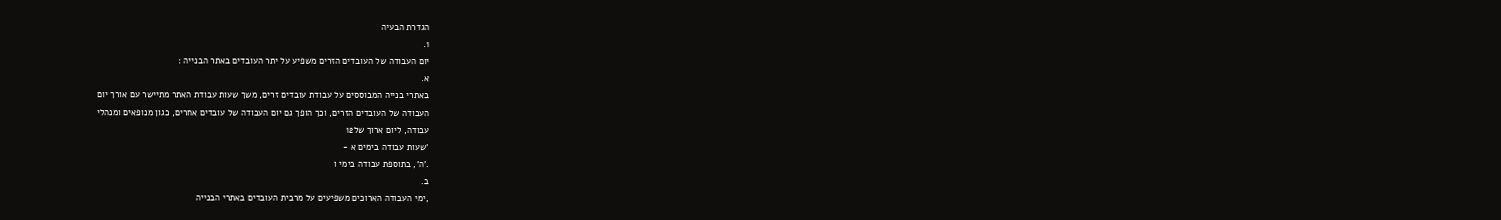הגדרת הבעיה
1.
יום העבודה של העובדים הזרים משפיע על יתר העובדים באתר הבנייה :
א.
באתרי בנייה המבוססים על עבודת עובדים זרים, משך שעות עבודת האתר מתיישר עם אורך יום
העבודה של העובדים הזרים, וכך הופך גם יום העבודה של עובדים אחרים, כגון מנופאים ומנהלי
עבודה, ליום ארוך של12
'שעות עבודה בימים א -
.'ה', בתוספת עבודה בימי ו
ב.
,ימי העבודה הארוכים משפיעים על מרבית העובדים באתרי הבנייה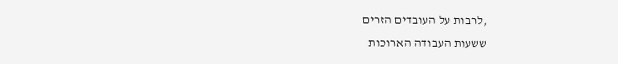,לרבות על העובדים הזרים
ששעות העבודה הארוכות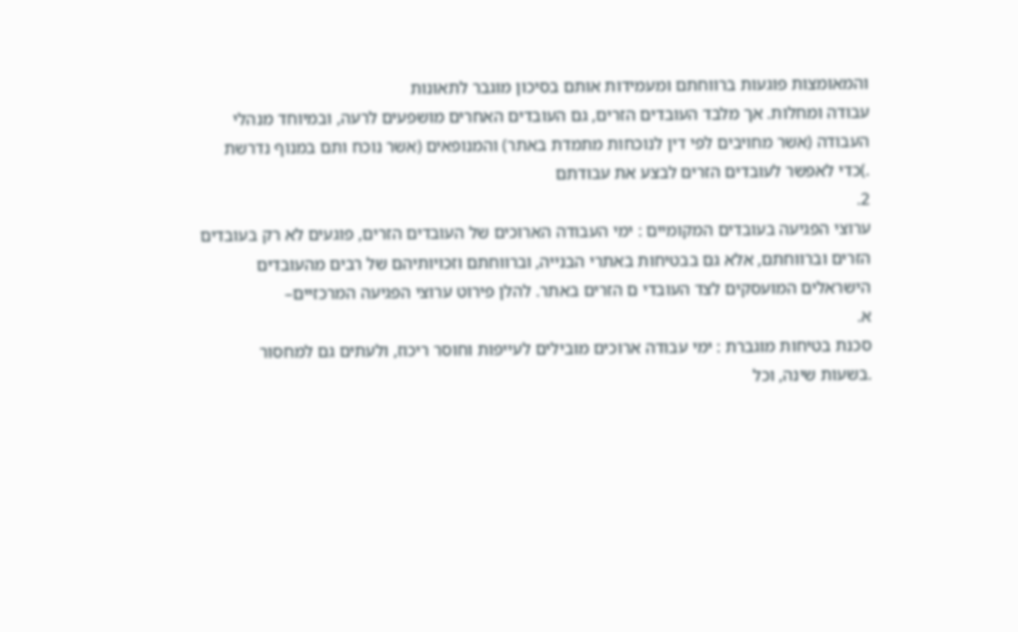והמאומצות פוגעות ברווחתם ומעמידות אותם בסיכון מוגבר לתאונות
עבודה ומחלות. אך מלבד העובדים הזרים, גם העובדים האחרים מושפעים לרעה, ובמיוחד מנהלי
העבודה (אשר מחויבים לפי דין לנוכחות מתמדת באתר) והמנופאים (אשר נוכח ותם במנוף נדרשת
.)כדי לאפשר לעובדים הזרים לבצע את עבודתם
2.
ערוצי הפגיעה בעובדים המקומיים : ימי העבודה הארוכים של העובדים הזרים, פוגעים לא רק בעובדים
הזרים וברווחתם, אלא גם בבטיחות באתרי הבנייה, וברווחתם וזכויותיהם של רבים מהעובדים
הישראלים המועסקים לצד העובדי ם הזרים באתר. להלן פירוט ערוצי הפגיעה המרכזיים–
א.
סכנת בטיחות מוגברת : ימי עבודה ארוכים מובילים לעייפות וחוסר ריכוז, ולעתים גם למחסור
.בשעות שינה, וכל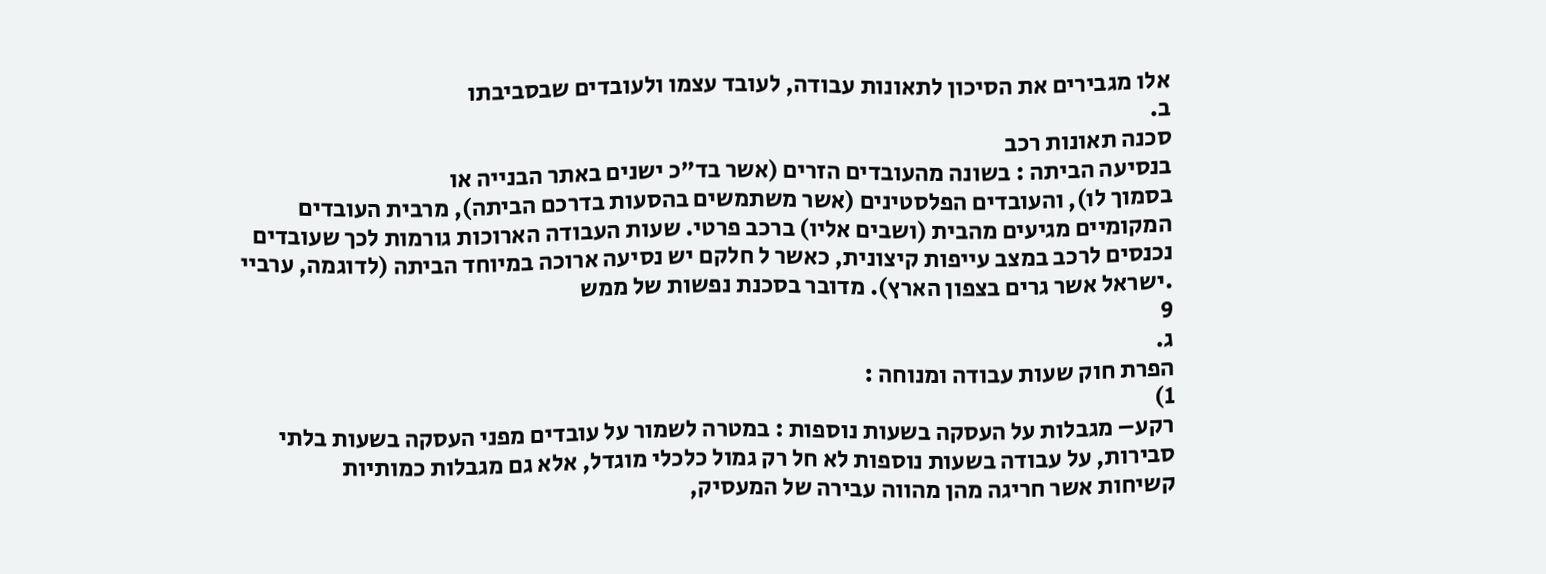אלו מגבירים את הסיכון לתאונות עבודה, לעובד עצמו ולעובדים שבסביבתו
ב.
סכנה תאונות רכב
בנסיעה הביתה : בשונה מהעובדים הזרים (אשר בד"כ ישנים באתר הבנייה או
בסמוך לו), והעובדים הפלסטינים (אשר משתמשים בהסעות בדרכם הביתה), מרבית העובדים
המקומיים מגיעים מהבית (ושבים אליו) ברכב פרטי. שעות העבודה הארוכות גורמות לכך שעובדים
נכנסים לרכב במצב עייפות קיצונית, כאשר ל חלקם יש נסיעה ארוכה במיוחד הביתה (לדוגמה, ערביי
.ישראל אשר גרים בצפון הארץ). מדובר בסכנת נפשות של ממש
9
ג.
הפרת חוק שעות עבודה ומנוחה :
1)
רקע– מגבלות על העסקה בשעות נוספות : במטרה לשמור על עובדים מפני העסקה בשעות בלתי
סבירות, על עבודה בשעות נוספות לא חל רק גמול כלכלי מוגדל, אלא גם מגבלות כמותיות
קשיחות אשר חריגה מהן מהווה עבירה של המעסיק,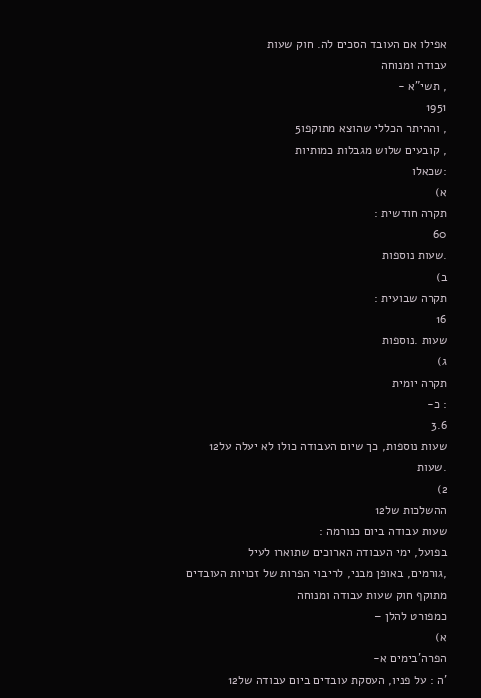אפילו אם העובד הסכים לה. חוק שעות
עבודה ומנוחה
, תשי"א -
1951
, וההיתר הכללי שהוצא מתוקפו5
, קובעים שלוש מגבלות כמותיות
:שכאלו
א)
תקרה חודשית :
60
.שעות נוספות
ב)
תקרה שבועית :
16
שעות .נוספות
ג)
תקרה יומית
: כ-
3.6
שעות נוספות, כך שיום העבודה כולו לא יעלה על12
.שעות
2)
ההשלכות של12
שעות עבודה ביום כנורמה :
בפועל, ימי העבודה הארוכים שתוארו לעיל
,גורמים, באופן מבני, לריבוי הפרות של זכויות העובדים מתוקף חוק שעות עבודה ומנוחה
כמפורט להלן –
א)
הפרה'בימים א-
'ה : על פניו, העסקת עובדים ביום עבודה של12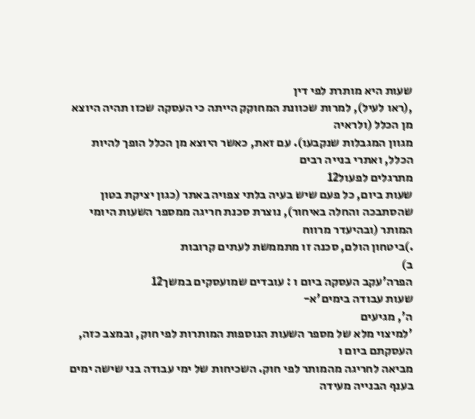שעות היא מותרת לפי דין
,(ראו לעיל), למרות שכוונת המחוקק הייתה כי העסקה שכזו תהיה היוצא מן הכלל (ולראיה
מגוון המגבלות שנקבעו). עם זאת, כאשר היוצא מן הכלל הופך להיות הכלל, ואתרי בנייה רבים
מתרגלים לפעול12
שעות ביום, כל פעם שיש בעיה בלתי צפויה באתר (כגון יציקת בטון
שהסתבכה והחלה באיחור), נוצרת סכנת חריגה ממספר השעות היומי המותר (ובהיעדר מרווח
.)ביטחון הולם, סכנה זו מתממשת לעתים קרובות
ב)
הפרה'עקב העסקה ביום ו : עובדים שמועסקים במשך12
שעות עבודה בימים'א-
ה', מגיעים
'למיצוי מלא של מספר השעות הנוספות המותרות לפי חוק, ובמצב כזה, העסקתם ביום ו
מביאה לחריגה מהמותר לפי חוק. השכיחות של ימי עבודה בני שישה ימים בענף הבנייה מעידה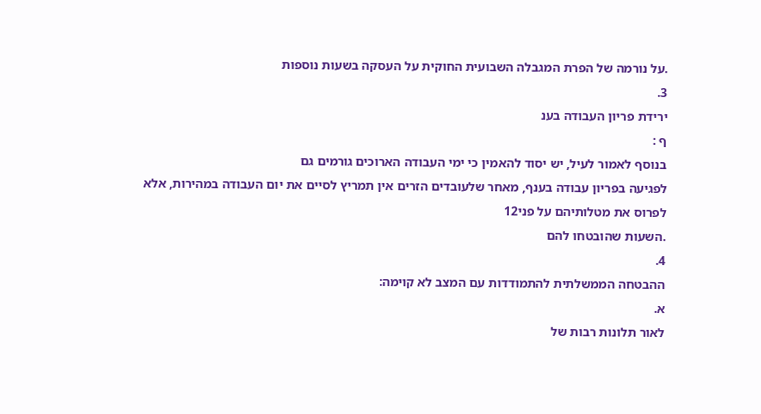.על נורמה של הפרת המגבלה השבועית החוקית על העסקה בשעות נוספות
3.
ירידת פריון העבודה בענ
ף :
בנוסף לאמור לעיל, יש יסוד להאמין כי ימי העבודה הארוכים גורמים גם
לפגיעה בפריון עבודה בענף, מאחר שלעובדים הזרים אין תמריץ לסיים את יום העבודה במהירות, אלא
לפרוס את מטלותיהם על פני12
.השעות שהובטחו להם
4.
ההבטחה הממשלתית להתמודדות עם המצב לא קוימה:
א.
לאור תלונות רבות של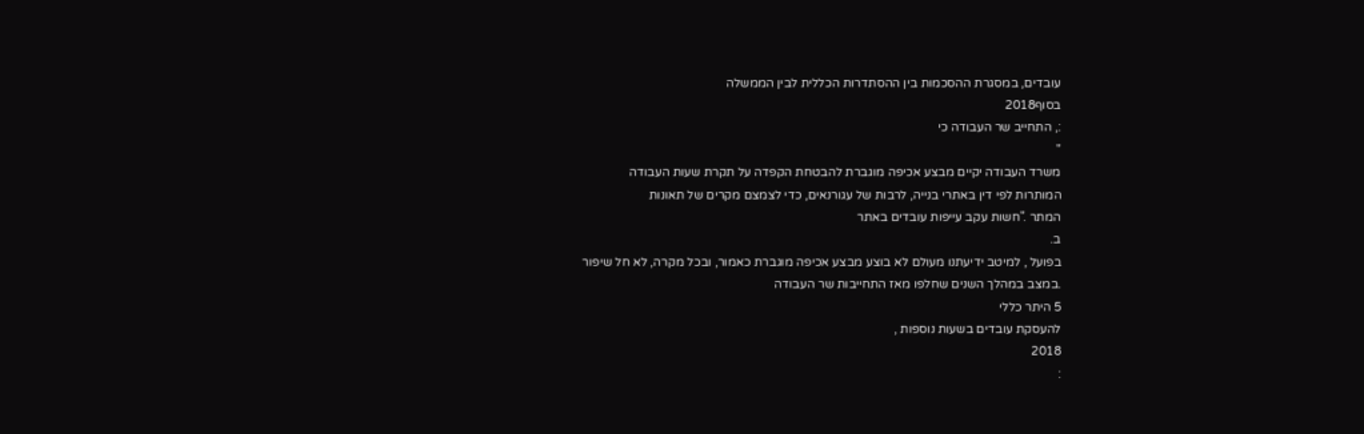עובדים, במסגרת ההסכמות בין ההסתדרות הכללית לבין הממשלה
בסוף2018
:, התחייב שר העבודה כי
"
משרד העבודה יקיים מבצע אכיפה מוגברת להבטחת הקפדה על תקרת שעות העבודה
המותרות לפי דין באתרי בנייה, לרבות של עגורנאים, כדי לצמצם מקרים של תאונות
המתר ."חשות עקב עייפות עובדים באתר
ב.
בפועל , למיטב ידיעתנו מעולם לא בוצע מבצע אכיפה מוגברת כאמור, ובכל מקרה, לא חל שיפור
.במצב במהלך השנים שחלפו מאז התחייבות שר העבודה
5 היתר כללי
להעסקת עובדים בשעות נוספות ,
2018
: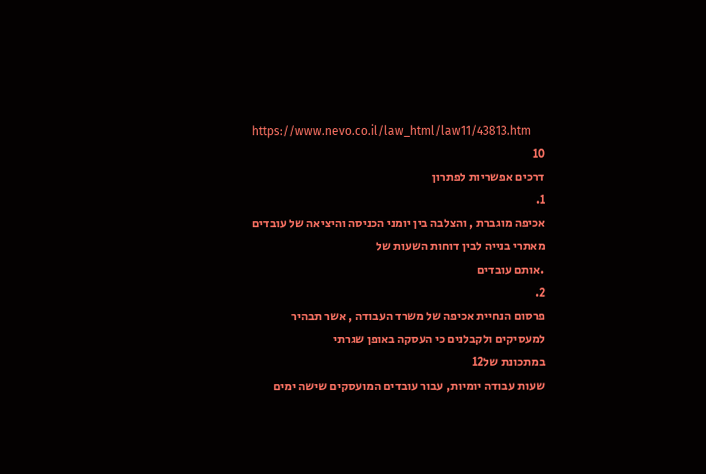https://www.nevo.co.il/law_html/law11/43813.htm
10
דרכים אפשריות לפתרון
1.
אכיפה מוגברת , והצלבה בין יומני הכניסה והיציאה של עובדים מאתרי בנייה לבין דוחות השעות של
.אותם עובדים
2.
פרסום הנחיית אכיפה של משרד העבודה , אשר תבהיר למעסיקים ולקבלנים כי העסקה באופן שגרתי
במתכונת של12
שעות עבודה יומיות, עבור עובדים המועסקים שישה ימים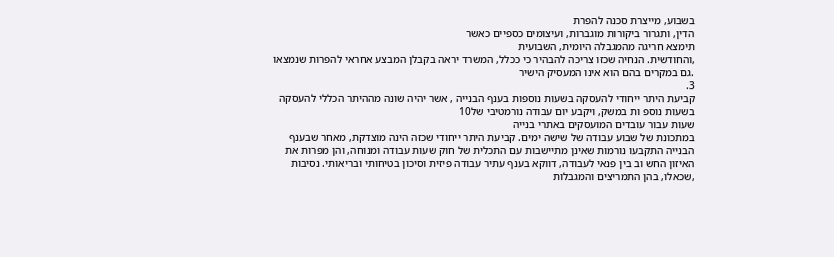בשבוע, מייצרת סכנה להפרת
הדין, ותגרור ביקורות מוגברות, ועיצומים כספיים כאשר
תימצא חריגה מהמגבלה היומית, השבועית
,והחודשית. הנחיה שכזו צריכה להבהיר כי ככלל, המשרד יראה בקבלן המבצע אחראי להפרות שנמצאו
.גם במקרים בהם הוא אינו המעסיק הישיר
3.
קביעת היתר ייחודי להעסקה בשעות נוספות בענף הבנייה , אשר יהיה שונה מההיתר הכללי להעסקה
בשעות נוספ ות במשק, ויקבע יום עבודה נורמטיבי של10
שעות עבור עובדים המועסקים באתרי בנייה
במתכונת של שבוע עבודה של שישה ימים. קביעת היתר ייחודי שכזה הינה מוצדקת, מאחר שבענף
הבנייה התקבעו נורמות שאינן מתיישבות עם התכלית של חוק שעות עבודה ומנוחה, והן מפרות את
האיזון החש וב בין פנאי לעבודה, דווקא בענף עתיר עבודה פיזית וסיכון בטיחותי ובריאותי. נסיבות
,שכאלו, בהן התמריצים והמגבלות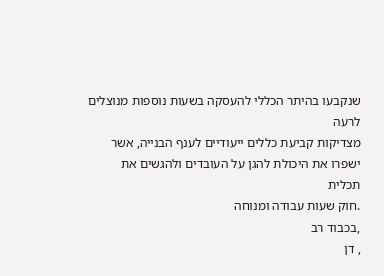שנקבעו בהיתר הכללי להעסקה בשעות נוספות מנוצלים לרעה
מצדיקות קביעת כללים ייעודיים לענף הבנייה, אשר ישפרו את היכולת להגן על העובדים ולהגשים את
תכלית
.חוק שעות עבודה ומנוחה
,בכבוד רב
, דן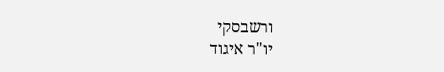ורשבסקי
יו"ר איגוד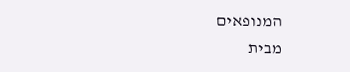המנופאים
מבית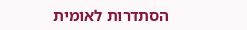הסתדרות לאומית